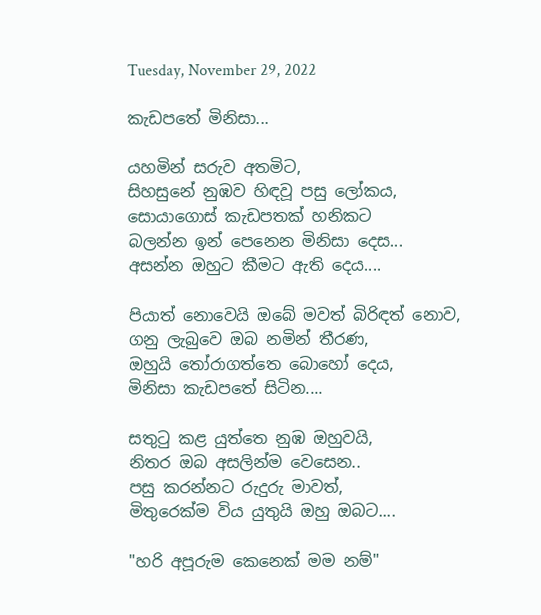Tuesday, November 29, 2022

කැඩපතේ මිනිසා...

යහමින් සරුව අතමිට,
සිහසුනේ නුඹව හිඳවූ පසු ලෝකය,
සොයාගොස් කැඩපතක් හනිකට
බලන්න ඉන් පෙනෙන මිනිසා දෙස...
අසන්න ඔහුට කීමට ඇති ‌දෙය....

පියාත් නොවෙයි ඔබේ මවත් බිරිඳත් නොව,
ගනු ලැබුවෙ ඔබ නමින් තීරණ,
ඔහුයි තෝරාගත්තෙ බොහෝ දෙය,
මිනිසා කැඩපතේ සිටින....

සතුටු කළ යුත්තෙ නුඹ ඔහුවයි,
නිතර ඔබ අසලින්ම වෙසෙන..
පසු කරන්නට රුදුරු මාවත්,
මිතුරෙක්ම විය යුතුයි ඔහු ඔබට....

"හරි අපූරුම කෙනෙක් මම නම්"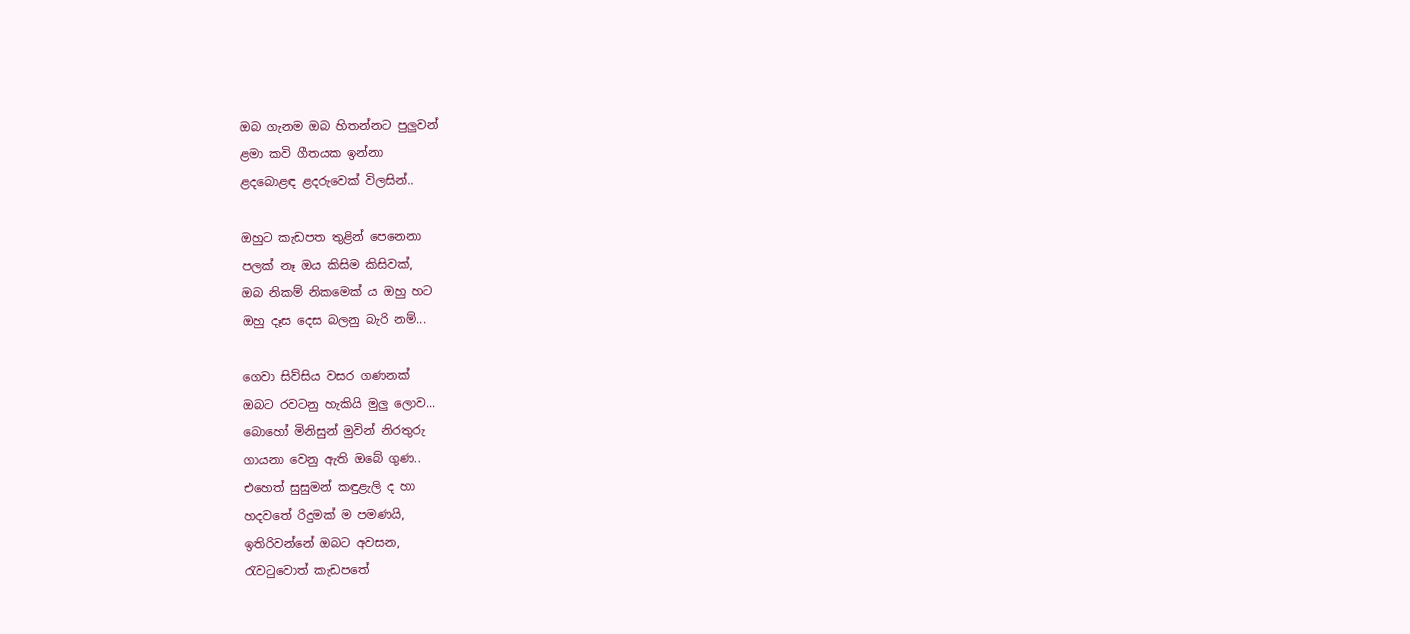ඔබ ගැනම ඔබ හිතන්නට පුලුවන්
ළමා කවි ගීතයක ඉන්නා
ළදබොළඳ ළදරුවෙක් විලසින්..

ඔහුට කැඩපත තුළින් පෙනෙනා
පලක් නෑ ඔය කිසිම කිසිවක්,
ඔබ නිකම් නිකමෙක් ය ඔහු හට
ඔහු දෑස දෙස බලනු බැරි නම්...

ගෙවා සිව්සිය වසර ගණනක්
ඔබට රවටනු හැකියි මුලු ලොව...
බොහෝ මිනිසුන් මුවින් නි‍රතුරු
ගායනා වෙනු ඇති ඔබේ ගුණ..
එහෙත් සුසුමන් කඳුළැලි ද හා
හදවතේ රිදුමක් ම පමණයි,
ඉතිරිවන්නේ ඔබට අවසන,
රැවටුවොත් කැඩපතේ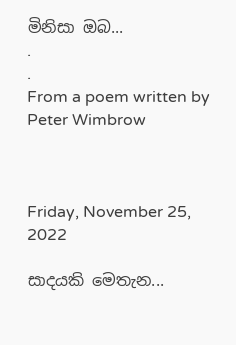මිනිසා ඔබ...
.
.
From a poem written by Peter Wimbrow



Friday, November 25, 2022

සාදයකි මෙතැන...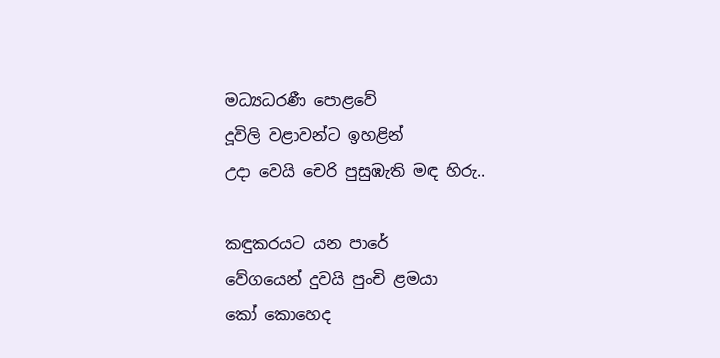මධ්‍යධරණී පොළවේ
දූවිලි වළාවන්ට ඉහළින්
උදා වෙයි චෙරි පුසුඹැති මඳ හිරු..

කඳුකරයට යන පාරේ
වේගයෙන් දුවයි පුංචි ළමයා
කෝ කොහෙද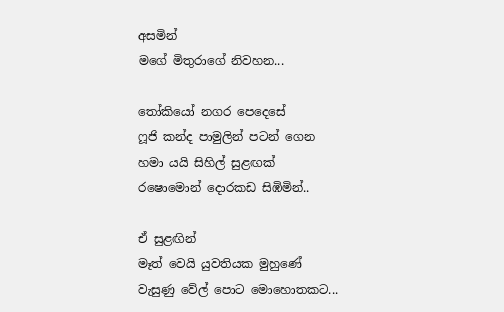අසමින්
මගේ මිතුරාගේ නිවහන...

තෝකියෝ නගර පෙදෙසේ
ෆූජි කන්ද පාමුලින් පටන් ගෙන
හමා යයි සිහිල් සුළඟක්
රෂොමොන් දොරකඩ සිඹිමින්..

ඒ සුළඟින්
මෑත් වෙයි යුවතියක මුහුණේ
වැසුණු වේල් පොට මොහොතකට...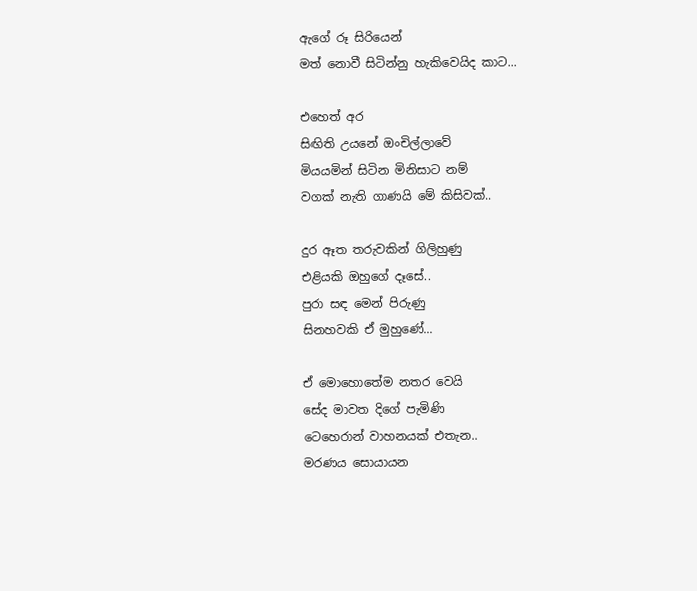ඇගේ රූ සිරියෙන්
මත් නොවී සිටින්නු හැකිවෙයිද කාට...

එහෙත් අර
සිඟිති උයනේ ඔංචිල්ලාවේ
මියයමින් සිටින මිනිසාට නම්
වගක් නැති ගාණයි මේ කිසිවක්..

දුර ඈත තරුවකින් ගිලිහුණු
එළියකි ඔහුගේ දෑසේ..
පුරා සඳ මෙන් පිරුණු
සිනහවකි ඒ මුහුණේ...

ඒ මොහොතේම නතර වෙයි
සේද මාවත දිගේ පැමිණි
ටෙහෙරාන් වාහනයක් එතැන..
මරණය සොයායන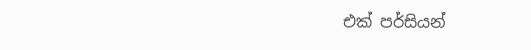එක් පර්සියන්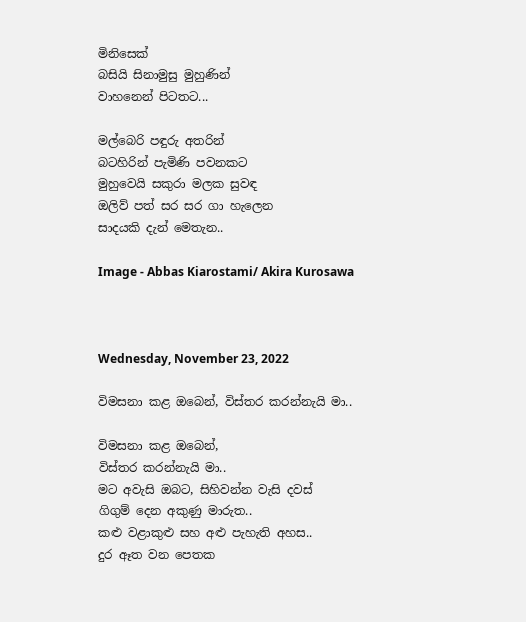මිනිසෙක්
බසියි සිනාමුසු මුහුණින්
වාහනෙන් පිටතට...

මල්බෙරි පඳුරු අතරින්
බටහිරින් පැමිණි පවනකට
මුහුවෙයි සකුරා මලක සුවඳ
ඔලිව් පත් සර සර ගා හැලෙන
සාදයකි දැන් මෙතැන..

Image - Abbas Kiarostami/ Akira Kurosawa



Wednesday, November 23, 2022

විමසනා කළ ඔබෙන්, විස්තර කරන්නැයි මා..

විමසනා කළ ඔබෙන්,
විස්තර කරන්නැයි මා..
මට අවැසි ඔබට, සිහිවන්න වැසි දවස්
ගිගුම් දෙන අකුණු මාරුත..
කළු වළාකුළු සහ අළු පැහැති අහස..
දුර ඈත වන පෙතක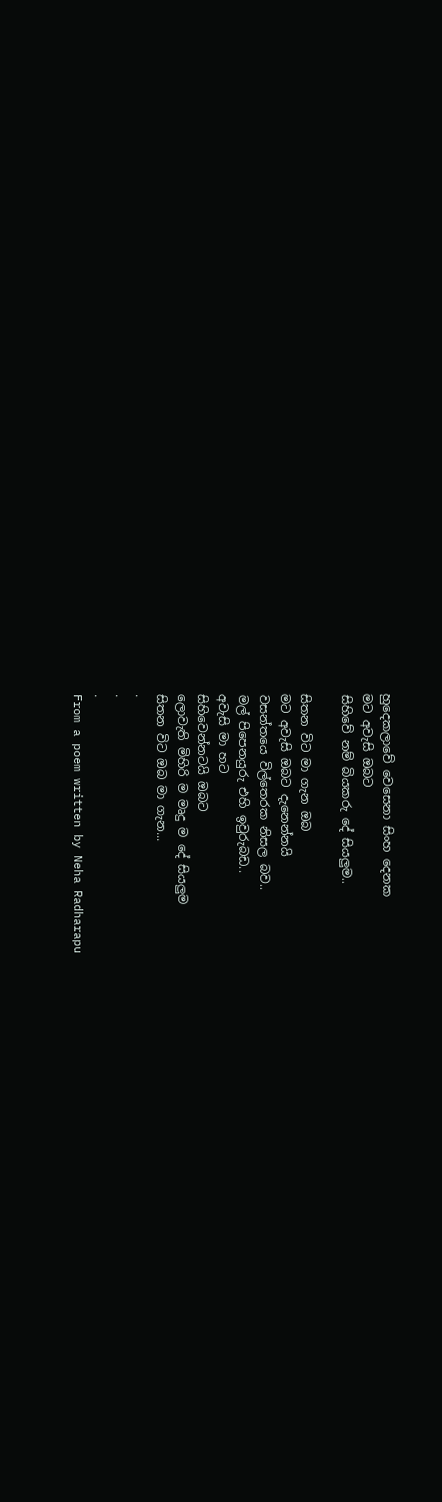හුදෙකලාවේ වෙසෙනා සිංහ දෙනක
මට අවැසි ඔබට
සිහිවේ නම් බියකරු දේ සියලුම..

සිතන විට මා ගැන ඔබ
මට අවැසි ඔබට දැනෙන්නයි
වසන්තයෙ විල්තෙරක නිසල බව..
මල් පිපෙනයුරු එහි ඉවුරුබඩ..
අවැසි මා හට
සිහිවෙන්නටයි ඔබට
ලොවැති මිහිරි ම මෘදු ම දේ සියලුම
සිතන විට ඔබ මා ගැන...
.
.
.
From a poem written by Neha Radharapu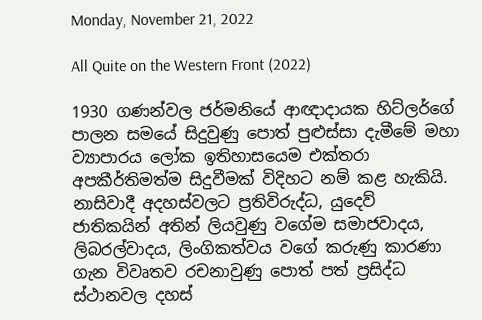Monday, November 21, 2022

All Quite on the Western Front (2022)

1930 ගණන්වල ජර්මනියේ ආඥාදායක හිට්ලර්ගේ පාලන සමයේ සිදුවුණු පොත් පුළුස්සා දැමීමේ මහා ව්‍යාපාරය ලෝක ඉතිහාසයෙම එක්තරා අපකීර්තිමත්ම සිදුවීමක් විදිහට නම් කළ හැකියි. නාසිවාදී අදහස්වලට ප්‍රතිවිරුද්ධ, යුදෙව් ජාතිකයින් අතින් ලියවුණු වගේම සමාජවාදය, ලිබරල්වාදය, ලිංගිකත්වය වගේ කරුණු කාරණා ගැන විවෘතව රචනාවුණු පොත් පත් ප්‍රසිද්ධ ස්ථානවල දහස්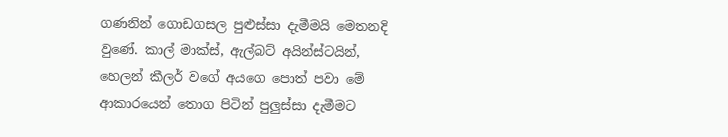ගණනින් ගොඩගසල පුළුස්සා දැමීමයි මෙතනදි වුණේ. කාල් මාක්ස්, ඇල්බට් අයින්ස්ටයින්, හෙලන් කීලර් වගේ අයගෙ පොත් පවා මේ ආකාරයෙන් තොග පිටින් පුලුස්සා දැමීමට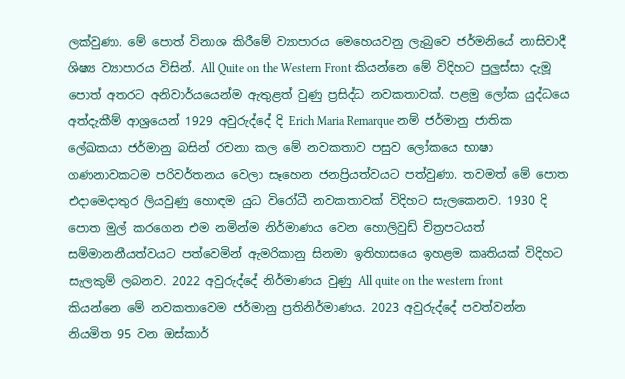ලක්වුණා. මේ පොත් විනාශ කිරීමේ ව්‍යාපාරය මෙහෙයවනු ලැබුවෙ ජර්මනියේ නාසිවාදී ශිෂ්‍ය ව්‍යාපාරය විසින්. All Quite on the Western Front කියන්නෙ මේ විදිහට පුලුස්සා දැමූ පොත් අතරට අනිවාර්යයෙන්ම ඇතුළත් වුණු ප්‍රසිද්ධ නවකතාවක්. පළමු ලෝක යුද්ධයෙ අත්දැකීම් ආශ්‍රයෙන් 1929 අවුරුද්දේ දි Erich Maria Remarque නම් ජර්මානු ජාතික ලේඛකයා ජර්මානු බසින් රචනා කල මේ නවකතාව පසුව ලෝකයෙ භාෂා ගණනාවකටම පරිවර්තනය වෙලා සෑහෙන ජනප්‍රියත්වයට පත්වුණා. තවමත් මේ පොත එදාමෙදාතුර ලියවුණු හොඳම යුධ විරෝධී නවකතාවක් විදිහට සැලකෙනව. 1930 දි පොත මුල් කරගෙන එම නමින්ම නිර්මාණය වෙන හොලිවුඩ් චිත්‍රපටයත් සම්මානනීයත්වයට පත්වෙමින් ඇමරිකානු සිනමා ඉතිහාසයෙ ඉහළම කෘතියක් විදිහට සැලකුම් ලබනව. 2022 අවුරුද්දේ නිර්මාණය වුණු All quite on the western front කියන්නෙ මේ නවකතාවෙම ජර්මානු ප්‍රතිනිර්මාණය. 2023 අවුරුද්දේ පවත්වන්න නියමිත 95 වන ඔස්කාර්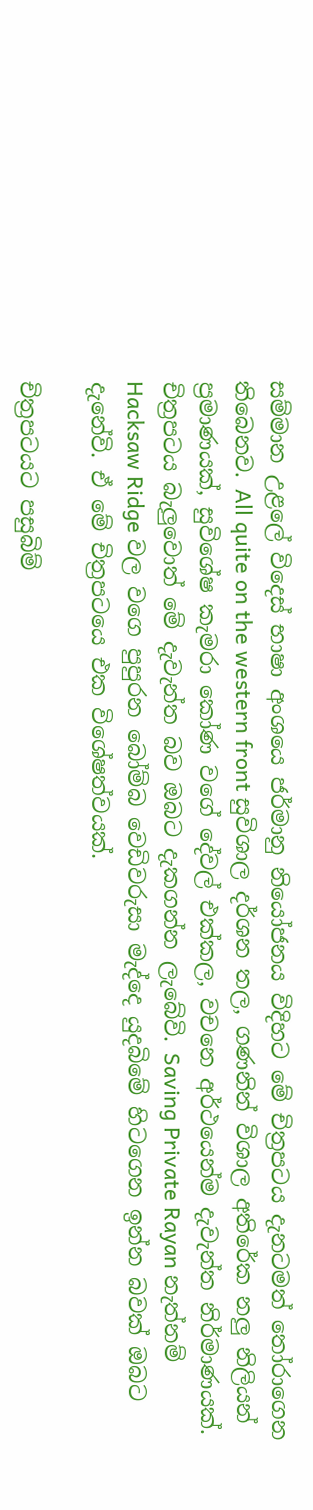සම්මාන උළලේ විදෙස් භාෂා අංශයෙ ජර්මානු නියෝජනය විදිහට මේ චිත්‍රපටය දැනටමත් තෝරාගෙන තිබෙනව. All quite on the western front සුවිශාල දර්ශන තල, ගණනින් විශාල අතිරේක නලු නිලියන් ප්‍රමාණයක්, සුවිශේෂ කැමරා කෝණ වගේ දේවල් එක්කල, වචනෙ අර්ථයෙන්ම දැවැන්ත නිර්මාණයක්. චිත්‍රපටය බැලුවොත් මේ දැවැන්ත බව ඔබට දැකගන්න ලැබේවි. Saving Private Rayan නැත්නම් Hacksaw Ridge වල වගෙ පුපුරන බෝම්බ වෙඩිවරුසා මැද්දෙ යුදබිමේ හිටගෙන ඉන්න බවක් ඔබට දැනේවි. ඒ මේ චිත්‍රපටයෙ එක විශේෂත්වයක්.

චිත්‍රපටයට පසුබිම්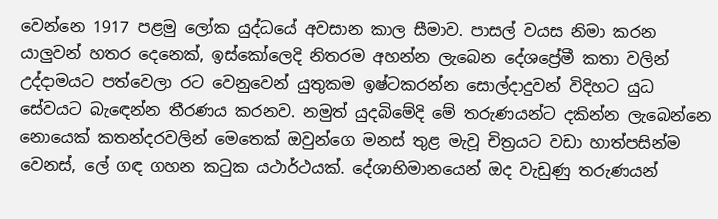වෙන්නෙ 1917 පළමු ලෝක යුද්ධයේ අවසාන කාල සීමාව. පාසල් වයස නිමා කරන යාලුවන් හතර දෙනෙක්, ඉස්කෝලෙදි නිතරම අහන්න ලැබෙන දේශප්‍රේමී කතා වලින් උද්දාමයට පත්වෙලා රට වෙනුවෙන් යුතුකම ඉෂ්ටකරන්න සොල්දාදුවන් විදිහට යුධ සේවයට බැඳෙන්න තීරණය කරනව. නමුත් යුදබිමේදි මේ තරුණයන්ට දකින්න ලැබෙන්නෙ නොයෙක් කතන්දරවලින් මෙතෙක් ඔවුන්ගෙ මනස් තුළ මැවූ චිත්‍රයට වඩා හාත්පසින්ම වෙනස්, ලේ ගඳ ගහන කටුක යථාර්ථයක්. දේශාභිමානයෙන් ඔද වැඩුණු තරුණයන්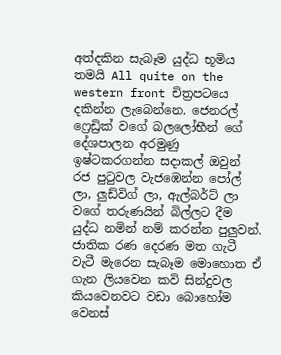අත්දකින සැබෑම යුද්ධ භූමිය තමයි All quite on the western front චිත්‍රපටයෙ දකින්න ලැබෙන්නෙ. ජෙනරල් ෆ්‍රෙඩ්‍රික් වගේ බලලෝභීන් ගේ දේශපාලන අරමුණු ඉෂ්ටකරගන්න සදාකල් ඔවුන් රජ පුටුවල වැජඹෙන්න පෝල් ලා, ලුඩ්විග් ලා, ඇල්බර්ට් ලා වගේ තරුණයින් බිල්ලට දීම යුද්ධ නමින් නම් කරන්න පුලුවන්. ජාතික රණ දෙරණ මත ගැටී වැටී මැරෙන සැබෑම මොහොත ඒ ගැන ලියවෙන කවි සින්දුවල කියවෙනවට වඩා බොහෝම වෙනස්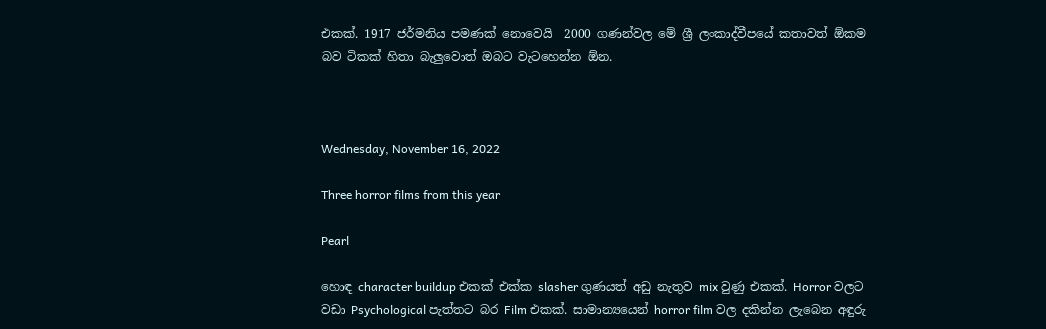එකක්. 1917 ජර්මනිය පමණක් නොවෙයි  2000 ගණන්වල මේ ශ්‍රී ලංකාද්වීපයේ කතාවත් ඕකම බව ටිකක් හිතා බැලුවොත් ඔබට වැටහෙන්න ඕන.



Wednesday, November 16, 2022

Three horror films from this year

Pearl

හොඳ character buildup එකක් එක්ක slasher ගුණයත් අඩු නැතුව mix වුණු එකක්. Horror වලට වඩා Psychological පැත්තට බර Film එකක්. සාමාන්‍යයෙන් horror film වල දකින්න ලැබෙන අඳුරු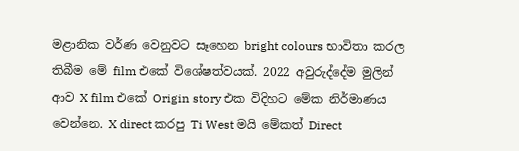මළානික වර්ණ වෙනුවට සෑහෙන bright colours භාවිතා කරල තිබීම මේ film එකේ විශේෂත්වයක්. 2022 අවුරුද්දේම මුලින් ආව X film එකේ Origin story එක විදිහට මේක නිර්මාණය වෙන්නෙ. X direct කරපු Ti West මයි මේකත් Direct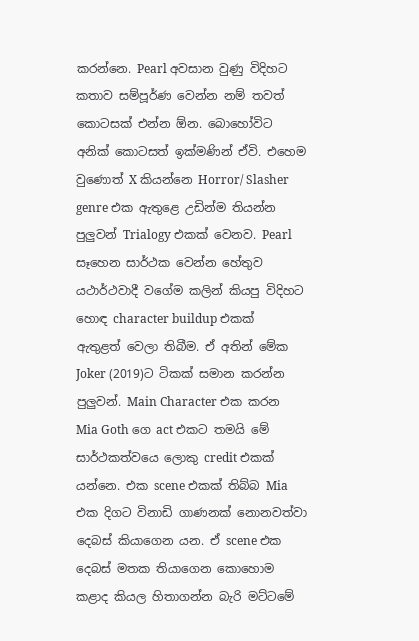කරන්නෙ. Pearl අවසාන වුණු විදිහට කතාව සම්පූර්ණ වෙන්න නම් තවත් කොටසක් එන්න ඕන. බොහෝවිට අනික් කොටසත් ඉක්මණින් ඒවි. එහෙම වුණොත් X කියන්නෙ Horror/ Slasher genre එක ඇතුළෙ උඩින්ම තියන්න පුලුවන් Trialogy එකක් වෙනව. Pearl සෑහෙන සාර්ථක වෙන්න හේතුව යථාර්ථවාදී වගේම කලින් කියපු විදිහට හොඳ character buildup එකක් ඇතුළත් වෙලා තිබීම. ඒ අතින් මේක Joker (2019)ට ටිකක් සමාන කරන්න පුලුවන්. Main Character එක කරන Mia Goth ගෙ act එකට තමයි මේ සාර්ථකත්වයෙ ලොකු credit එකක් යන්නෙ. එක scene එකක් තිබ්බ Mia එක දිගට විනාඩි ගාණනක් නොනවත්වා දෙබස් කියාගෙන යන. ඒ scene එක දෙබස් මතක තියාගෙන කොහොම කළාද කියල හිතාගන්න බැරි මට්ටමේ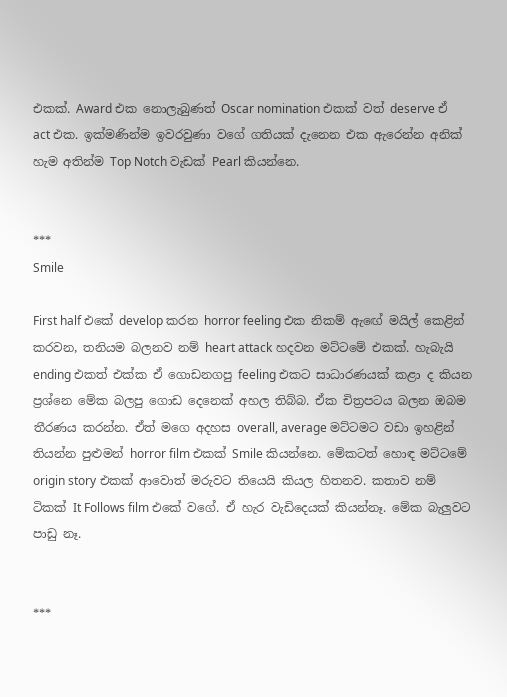එකක්. Award එක නොලැබුණත් Oscar nomination එකක් වත් deserve ඒ act එක. ඉක්මණින්ම ඉවරවුණා වගේ ගතියක් දැනෙන එක ඇරෙන්න අනික් හැම අතින්ම Top Notch වැඩක් Pearl කියන්නෙ.


***
Smile

First half එකේ develop කරන horror feeling එක නිකම් ඇඟේ මයිල් කෙළින් කරවන, තනියම බලනව නම් heart attack හදවන මට්ටමේ එකක්. හැබැයි ending එකත් එක්ක ඒ ගොඩනගපු feeling එකට සාධාරණයක් කළා ද කියන ප්‍රශ්නෙ මේක බලපු ගොඩ දෙනෙක් අහල තිබ්බ. ඒක චිත්‍රපටය බලන ඔබම තීරණය කරන්න. ඒත් මගෙ අදහස overall, average මට්ටමට වඩා ඉහළින් තියන්න පුළුමන් horror film එකක් Smile කියන්නෙ. මේකටත් හොඳ මට්ටමේ origin story එකක් ආවොත් මරුවට තියෙයි කියල හිතනව. කතාව නම් ටිකක් It Follows film එකේ වගේ. ඒ හැර වැඩිදෙයක් කියන්නෑ. මේක බැලුවට පාඩු නෑ.


***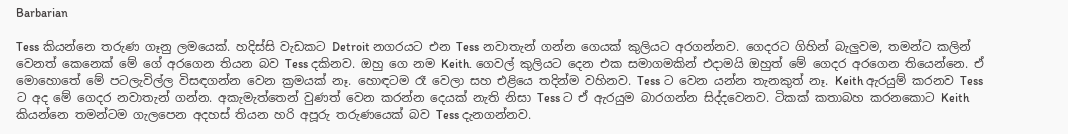Barbarian

Tess කියන්නෙ තරුණ ගෑනු ලමයෙක්. හදිස්සි වැඩකට Detroit නගරයට එන Tess නවාතැන් ගන්න ගෙයක් කුලියට අරගන්නව. ගෙදරට ගිහින් බැලුවම, තමන්ට කලින් වෙනත් කෙනෙක් මේ ගේ අරගෙන තියන බව Tess දකිනව. ඔහු ගෙ නම Keith. ගෙවල් කුලියට දෙන එක සමාගමකින් එදාමයි ඔහුත් මේ ගෙදර අරගෙන තියෙන්නෙ. ඒ මොහොතේ මේ පටලැවිල්ල විසඳගන්න වෙන ක්‍රමයක් නෑ. හොඳටම රෑ වෙලා සහ එළියෙ තදින්ම වහිනව. Tess ට වෙන යන්න තැනකුත් නෑ. Keith ඇරයුම් කරනව Tess ට අද මේ ගෙදර නවාතැන් ගන්න. අකැමැත්තෙන් වුණත් වෙන කරන්න දෙයක් නැති නිසා Tess ට ඒ ඇරයුම බාරගන්න සිද්දවෙනව. ටිකක් කතාබහ කරනකොට Keith කියන්නෙ තමන්ටම ගැලපෙන අදහස් තියන හරි අපූරු තරුණයෙක් බව Tess දැනගන්නව.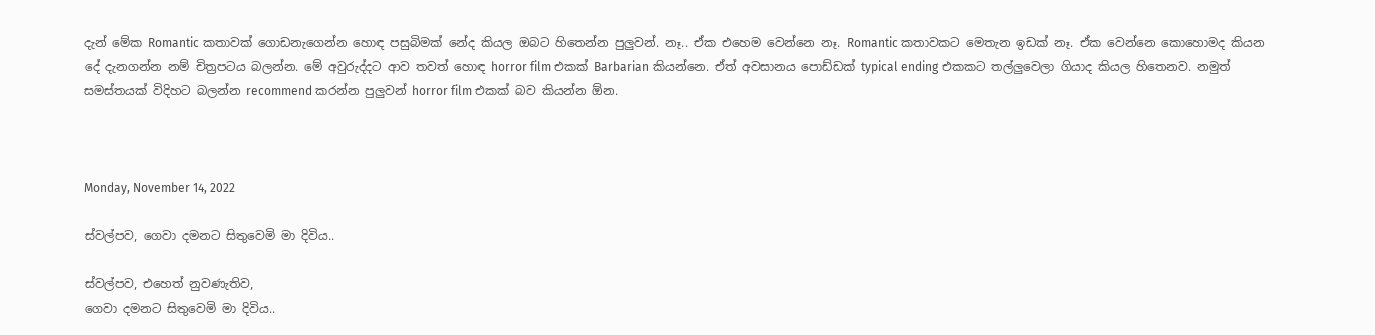දැන් මේක Romantic කතාවක් ගොඩනැගෙන්න හොඳ පසුබිමක් නේද කියල ඔබට හිතෙන්න පුලුවන්. නෑ.. ඒක එහෙම වෙන්නෙ නෑ. Romantic කතාවකට මෙතැන ඉඩක් නෑ. ඒක වෙන්නෙ කොහොමද කියන දේ දැනගන්න නම් චිත්‍රපටය බලන්න. මේ අවුරුද්දට ආව තවත් හොඳ horror film එකක් Barbarian කියන්නෙ. ඒත් අවසානය පොඩ්ඩක් typical ending එකකට තල්ලුවෙලා ගියාද කියල හිතෙනව. නමුත් සමස්තයක් විදිහට බලන්න recommend කරන්න පුලුවන් horror film එකක් බව කියන්න ඕන.



Monday, November 14, 2022

ස්වල්පව, ගෙවා දමනට සිතුවෙමි මා දිවිය..

ස්වල්පව, එහෙත් නුවණැතිව,
ගෙවා දමනට සිතුවෙමි මා දිවිය..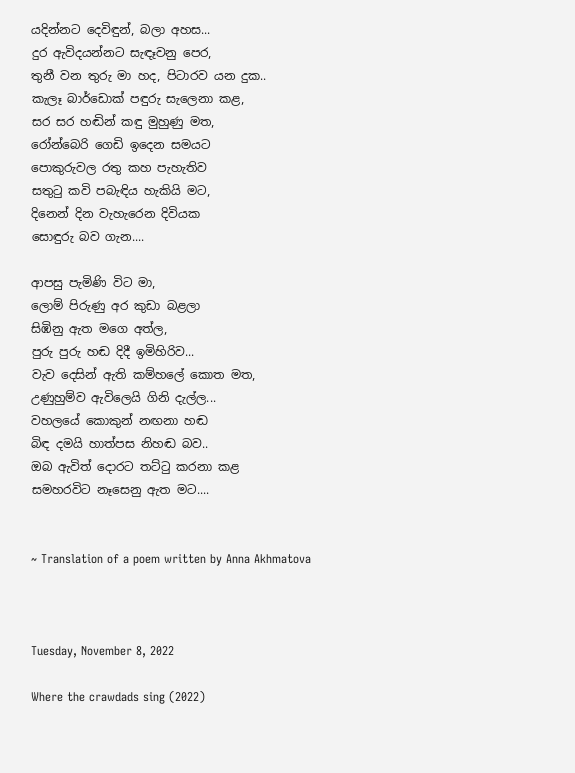යදින්නට දෙවිඳුන්, බලා අහස...
දුර ඇවිදයන්නට සැඳෑවනු පෙර,
තුනී වන තුරු මා හද, පිටාරව යන දුක..
කැලෑ බාර්ඩොක් පඳුරු සැලෙනා කළ,
සර සර හඬින් කඳු මුහුණු මත,
රෝන්බෙරි ගෙඩි ඉදෙන සමයට
පොකුරුවල රතු කහ පැහැතිව
සතුටු කවි පබැඳිය හැකියි මට,
දිනෙන් දින වැහැරෙන දිවියක
සොඳුරු බව ගැන....

ආපසු පැමිණි විට මා,
ලොම් පිරුණු අර කුඩා බළලා
සිඹිනු ඇත මගෙ අත්ල,
පුරු පුරු හඬ දිදී ඉමිහිරිව...
වැව දෙසින් ඇති කම්හලේ කොත මත,
උණුහුම්ව ඇවිලෙයි ගිනි දැල්ල...
වහලයේ කොකුන් නඟනා හඬ
බිඳ දමයි හාත්පස නිහඬ බව..
ඔබ ඇවිත් දොරට තට්ටු කරනා කළ
සමහරවිට නෑසෙනු ඇත මට....


~ Translation of a poem written by Anna Akhmatova



Tuesday, November 8, 2022

Where the crawdads sing (2022)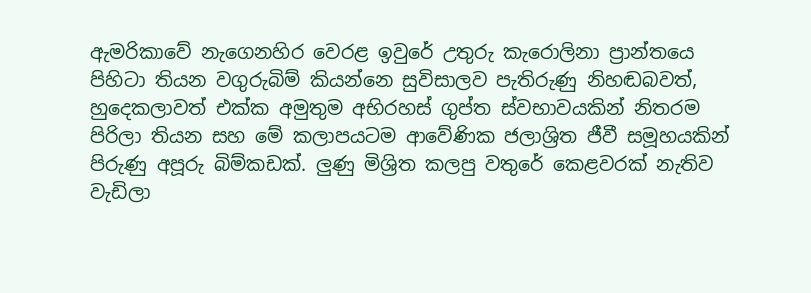ඇමරිකාවේ නැගෙනහිර වෙරළ ඉවුරේ උතුරු කැරොලිනා ප්‍රාන්තයෙ පිහිටා තියන වගුරුබිම් කියන්නෙ සුවිසාලව පැතිරුණු නිහඬබවත්, හුදෙකලාවත් එක්ක අමුතුම අභිරහස් ගුප්ත ස්වභාවයකින් නිතරම පිරිලා තියන සහ මේ කලාපයටම ආවේණික ජලාශ්‍රිත ජීවී සමූහයකින් පිරුණු අපූරු බිම්කඩක්. ලුණු මිශ්‍රිත කලපු වතුරේ කෙළවරක් නැතිව වැඩිලා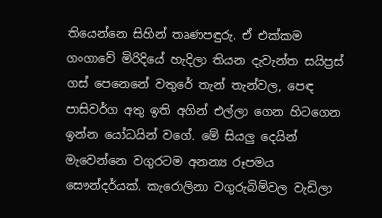තියෙන්නෙ සිහින් තෘණපඳුරු. ඒ එක්කම ගංගාවේ මිරිදියේ හැදිලා තියන දැවැන්ත සයිප්‍රස් ගස් පෙනෙනේ වතුරේ තැන් තැන්වල, පෙඳ පාසිවර්ග අතු ඉති අගින් එල්ලා ගෙන හිටගෙන ඉන්න යෝධයින් වගේ. මේ සියලු දෙයින් මැවෙන්නෙ වගුරටම අනන්‍ය රූපමය සෞන්දර්යක්. කැරොලිනා වගුරුබිම්වල වැඩිලා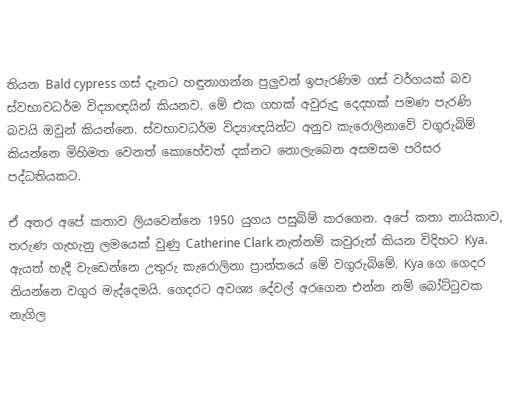තියන Bald cypress ගස් දැනට හඳුනාගන්න පුලුවන් ඉපැරණිම ගස් වර්ගයක් බව ස්වභාවධර්ම විද්‍යාඥයින් කියනව. මේ එක ගහක් අවුරුදු දෙදහක් පමණ පැරණි බවයි ඔවුන් කියන්නෙ. ස්වභාවධර්ම විද්‍යාඥයින්ට අනුව කැරොලිනාවේ වගුරුබිම් කියන්නෙ මිහිමත වෙනත් කොහේවත් දක්නට නොලැබෙන අසමසම පරිසර පද්ධතියකට.

ඒ අතර අපේ කතාව ලියවෙන්නෙ 1950 යුගය පසුබිම් කරගෙන. අපේ කතා නායිකාව, තරුණ ගැහැනු ලමයෙක් වුණු Catherine Clark නැත්නම් කවුරුත් කියන විදිහට Kya. ඇයත් හැදී වැඩෙන්නෙ උතුරු කැරොලිනා ප්‍රාන්තයේ මේ වගුරුබිමේ. Kya ගෙ ගෙදර තියන්නෙ වගුර මැද්දෙමයි. ගෙදරට අවශ්‍ය දේවල් අරගෙන එන්න නම් බෝට්ටුවක නැගිල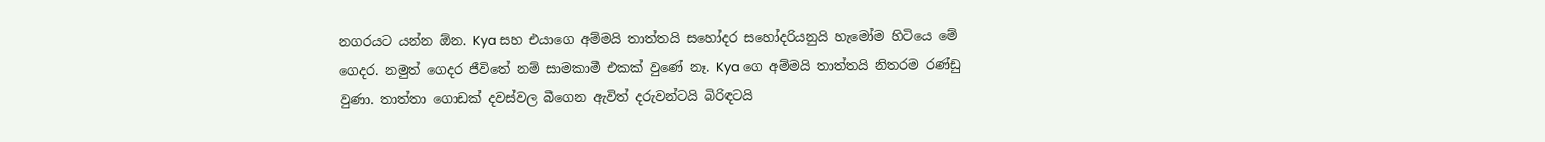නගරයට යන්න ඕන. Kya සහ එයාගෙ අම්මයි තාත්තයි සහෝදර සහෝදරියනුයි හැමෝම හිටියෙ මේ ගෙදර. නමුත් ගෙදර ජීවිතේ නම් සාමකාමී එකක් වුණේ නෑ. Kya ගෙ අම්මයි තාත්තයි නිතරම රණ්ඩු වුණා. තාත්තා ගොඩක් දවස්වල බීගෙන ඇවිත් දරුවන්ටයි බිරිඳටයි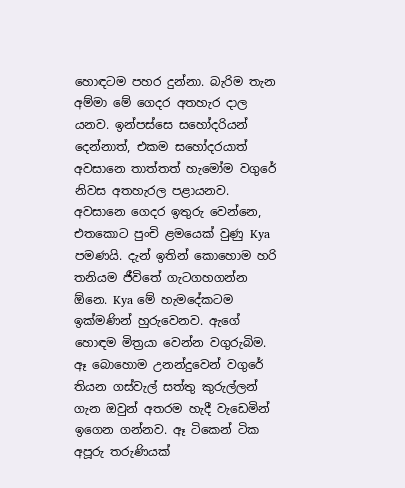හොඳටම පහර දුන්නා. බැරිම තැන අම්මා මේ ගෙදර අතහැර දාල යනව. ඉන්පස්සෙ සහෝදරියන් දෙන්නාත්, එකම සහෝදරයාත් අවසානෙ තාත්තත් හැමෝම වගුරේ නිවස අතහැරල පළායනව. අවසානෙ ගෙදර ඉතුරු වෙන්නෙ, එතකොට පුංචි ළමයෙක් වුණු Kya පමණයි. දැන් ඉතින් කොහොම හරි තනියම ජීවිතේ ගැටගහගන්න ඕනෙ. Kya මේ හැමදේකටම ඉක්මණින් හුරුවෙනව. ඇගේ හොඳම මිත්‍රයා වෙන්න වගුරුබිම. ඈ බොහොම උනන්දුවෙන් වගුරේ තියන ගස්වැල් සත්තු කුරුල්ලන් ගැන ඔවුන් අතරම හැදී වැඩෙමින් ඉගෙන ගන්නව. ඈ ටිකෙන් ටික අපූරු තරුණියක්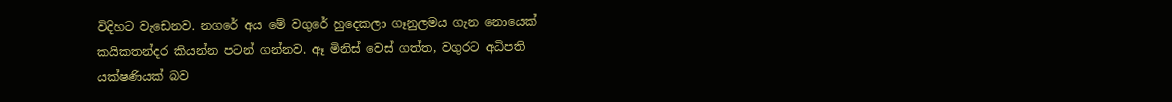විදිහට වැඩෙනව. නගරේ අය මේ වගුරේ හුදෙකලා ගෑනුලමය ගැන නොයෙක් කයිකතන්දර කියන්න පටන් ගන්නව. ඈ මිනිස් වෙස් ගත්ත, වගුරට අධිපති යක්ෂණියක් බව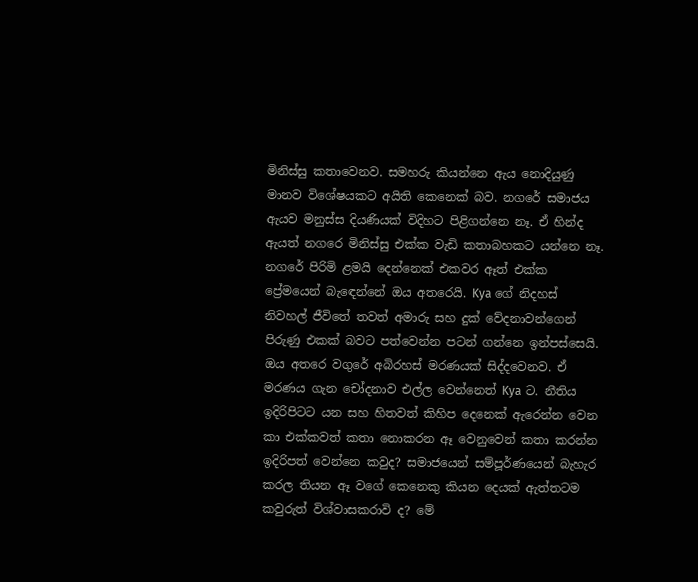මිනිස්සු කතාවෙනව. සමහරු කියන්නෙ ඇය නොදියුණු මානව විශේෂයකට අයිති කෙනෙක් බව. නගරේ සමාජය ඇයව මනුස්ස දියණියක් විදිහට පිළිගන්නෙ නෑ. ඒ හින්ද ඇයත් නගරෙ මිනිස්සු එක්ක වැඩි කතාබහකට යන්නෙ නෑ. නගරේ පිරිමි ළමයි දෙන්නෙක් එකවර ඈත් එක්ක ප්‍රේමයෙන් බැඳෙන්නේ ඔය අතරෙයි. Kya ගේ නිදහස් නිවහල් ජීවිතේ තවත් අමාරු සහ දුක් වේදනාවන්ගෙන් පිරුණු එකක් බවට පත්වෙන්න පටන් ගන්නෙ ඉන්පස්සෙයි. ඔය අතරෙ වගුරේ අබිරහස් මරණයක් සිද්දවෙනව. ඒ මරණය ගැන චෝදනාව එල්ල වෙන්නෙත් Kya ට. නීතිය ඉදිරිපිටට යන සහ හිතවත් කිහිප දෙනෙක් ඇරෙන්න වෙන කා එක්කවත් කතා නොකරන ඈ වෙනුවෙන් කතා කරන්න ඉදිරිපත් වෙන්නෙ කවුද? සමාජයෙන් සම්පූර්ණයෙන් බැහැර කරල තියන ඈ වගේ කෙනෙකු කියන දෙයක් ඇත්තටම කවුරුත් විශ්වාසකරාවි ද? මේ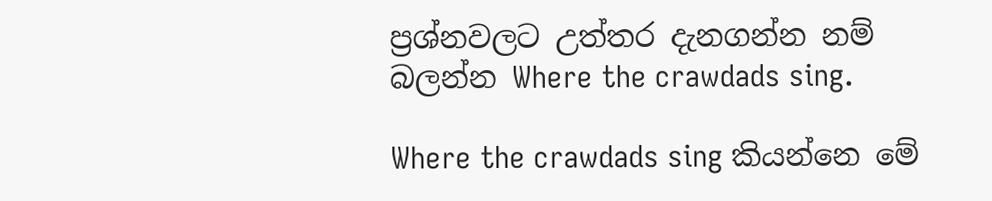ප්‍රශ්නවලට උත්තර දැනගන්න නම් බලන්න Where the crawdads sing.

Where the crawdads sing කියන්නෙ මේ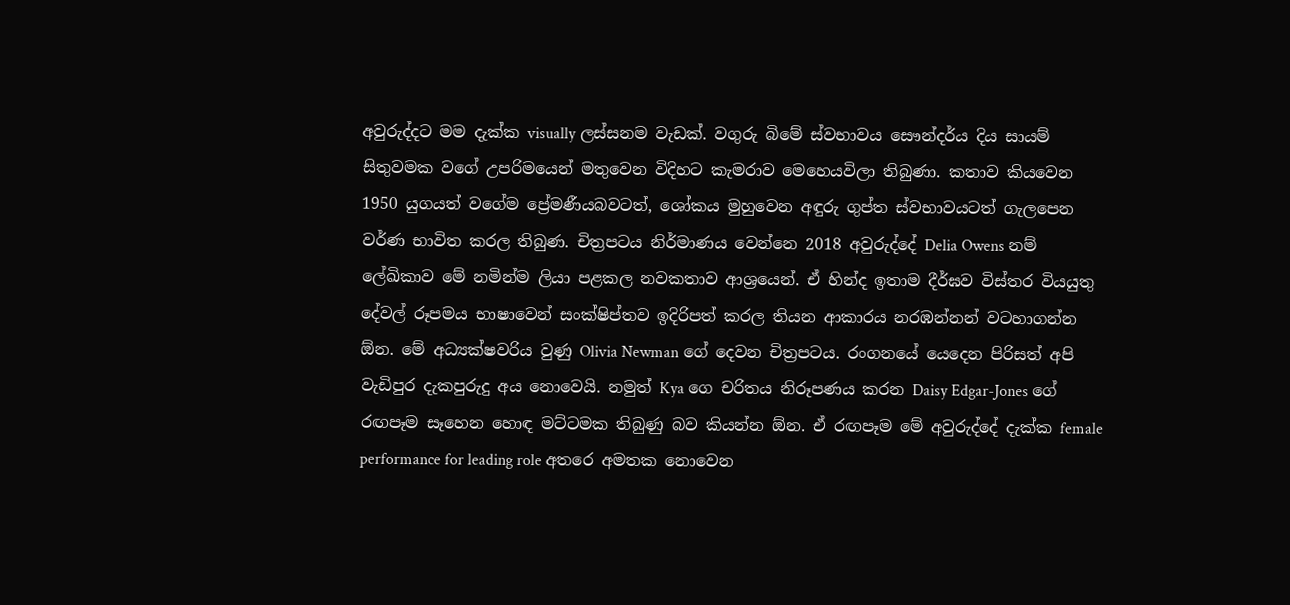අවුරුද්දට මම දැක්ක visually ලස්සනම වැඩක්. වගුරු බිමේ ස්වභාවය සෞන්දර්ය දිය සායම් සිතුවමක වගේ උපරිමයෙන් මතුවෙන විදිහට කැමරාව මෙහෙයවිලා තිබුණා. කතාව කියවෙන 1950 යුගයත් වගේම ප්‍රේමණීයබවටත්, ශෝකය මුහුවෙන අඳුරු ගුප්ත ස්වභාවයටත් ගැලපෙන වර්ණ භාවිත කරල තිබුණ. චිත්‍රපටය නිර්මාණය වෙන්නෙ 2018 අවුරුද්දේ Delia Owens නම් ලේඛිකාව මේ නමින්ම ලියා පළකල නවකතාව ආශ්‍රයෙන්. ඒ හින්ද ඉතාම දීර්ඝව විස්තර වියයුතු දේවල් රූපමය භාෂාවෙන් සංක්ෂිප්තව ඉදිරිපත් කරල තියන ආකාරය නරඹන්නන් වටහාගන්න ඕන. මේ අධ්‍යක්ෂවරිය වුණු Olivia Newman ගේ දෙවන චිත්‍රපටය. රංගනයේ යෙදෙන පිරිසත් අපි වැඩිපුර දැකපුරුදු අය නොවෙයි. නමුත් Kya ගෙ චරිතය නිරූපණය කරන Daisy Edgar-Jones ගේ රඟපෑම සෑහෙන හොඳ මට්ටමක තිබුණු බව කියන්න ඕන. ඒ රඟපෑම මේ අවුරුද්දේ දැක්ක female performance for leading role අතරෙ අමතක නොවෙන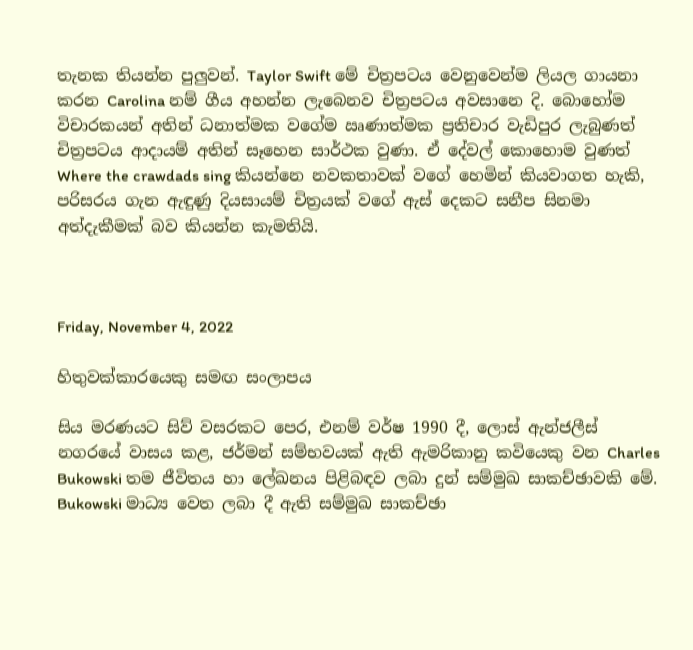තැනක තියන්න පුලුවන්. Taylor Swift මේ චිත්‍රපටය වෙනුවෙන්ම ලියල ගායනා කරන Carolina නම් ගීය අහන්න ලැබෙනව චිත්‍රපටය අවසානෙ දි. බොහෝම විචාරකයන් අතින් ධනාත්මක වගේම ඍණාත්මක ප්‍රතිචාර වැඩිපුර ලැබුණත් චිත්‍රපටය ආදායම් අතින් සෑහෙන සාර්ථක වුණා. ඒ දේවල් කොහොම වුණත් Where the crawdads sing කියන්නෙ නවකතාවක් වගේ හෙමින් කියවාගත හැකි, පරිසරය ගැන ඇඳුණු දියසායම් චිත්‍රයක් වගේ ඇස් දෙකට සනීප සිනමා අත්දැකීමක් බව කියන්න කැමතියි.



Friday, November 4, 2022

හිතුවක්කාරයෙකු සමඟ සංලාපය

සිය මරණයට සිව් වසරකට පෙර, එනම් වර්ෂ 1990 දී, ලොස් ඇන්ජලීස් නගරයේ වාසය කළ, ජර්මන් සම්භවයක් ඇති ඇමරිකානු කවියෙකු වන Charles Bukowski තම ජීවිතය හා ලේඛනය පිළිබඳව ලබා දුන් සම්මුඛ සාකච්ඡාවකි මේ. Bukowski මාධ්‍ය වෙත ලබා දී ඇති සම්මුඛ සාකච්ඡා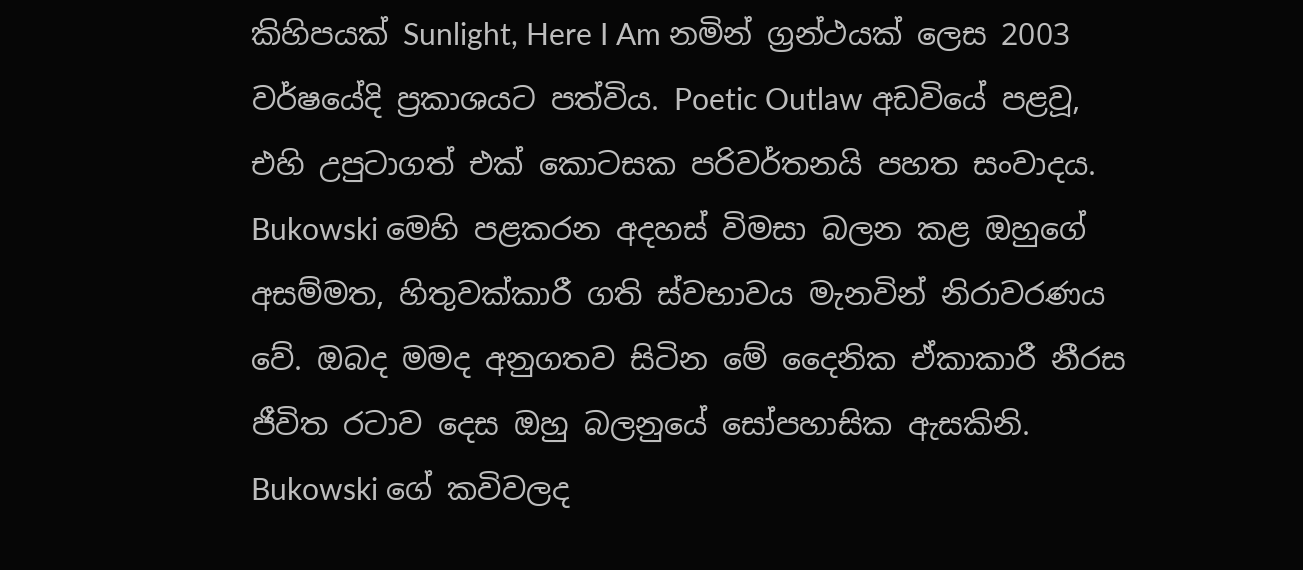කිහිපයක් Sunlight, Here I Am නමින් ග්‍රන්ථයක් ලෙස 2003 වර්ෂයේදි ප්‍රකාශයට පත්විය. Poetic Outlaw අඩවියේ පළවූ, එහි උපුටාගත් එක් කොටසක පරිවර්තනයි පහත සංවාදය. Bukowski මෙහි පළකරන අදහස් විමසා බලන කළ ඔහුගේ අසම්මත, හිතුවක්කාරී ගති ස්වභාවය මැනවින් නිරාවරණය වේ. ඔබද මමද අනුගතව සිටින මේ දෛනික ඒකාකාරී නීරස ජීවිත රටාව දෙස ඔහු බලනුයේ සෝපහාසික ඇසකිනි. Bukowski ගේ කවිවලද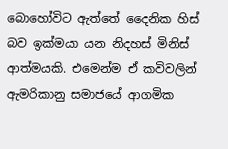බොහෝවිට ඇත්තේ දෛනික හිස් බව ඉක්මයා යන නිදහස් මිනිස් ආත්මයකි. එමෙන්ම ඒ කවිවලින් ඇමරිකානු සමාජයේ ආගමික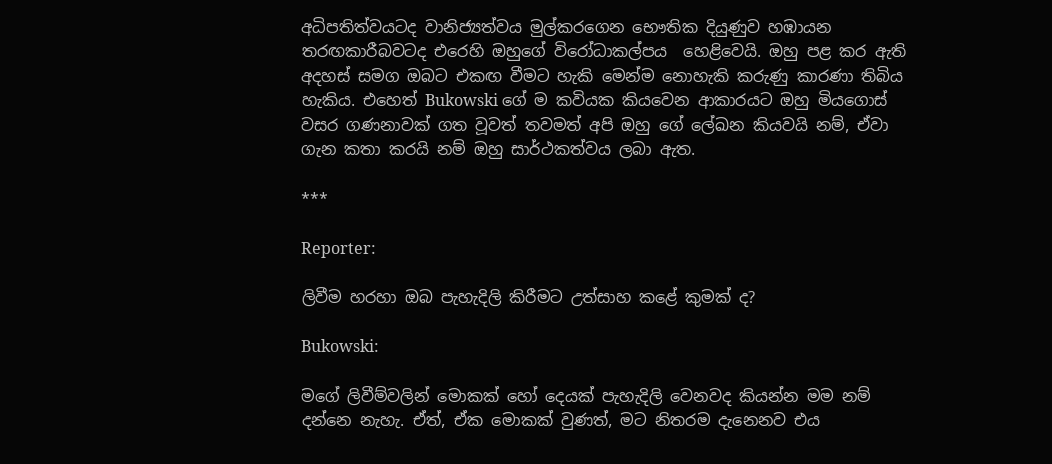අධිපතිත්වයටද වානිජ්‍යත්වය මුල්කරගෙන භෞතික දියුණුව හඹායන  තරඟකාරීබවටද එරෙහි ඔහුගේ විරෝධාකල්පය  හෙළිවෙයි. ඔහු පළ කර ඇති අදහස් සමග ඔබට එකඟ වීමට හැකි මෙන්ම නොහැකි කරුණු කාරණා තිබිය හැකිය. එහෙත් Bukowski ගේ ම කවියක කියවෙන ආකාරයට ඔහු මියගොස් වසර ගණනාවක් ගත වූවත් තවමත් අපි ඔහු ගේ ලේඛන කියවයි නම්, ඒවා ගැන කතා කරයි නම් ඔහු සාර්ථකත්වය ලබා ඇත.

***

Reporter:

ලිවීම හරහා ඔබ පැහැදිලි කිරීමට උත්සාහ කළේ කුමක් ද?

Bukowski:

මගේ ලිවීම්වලින් මොකක් හෝ දෙයක් පැහැදිලි වෙනවද කියන්න මම නම් දන්නෙ නැහැ. ඒත්, ඒක මොකක් වුණත්, මට නිතරම දැනෙනව එය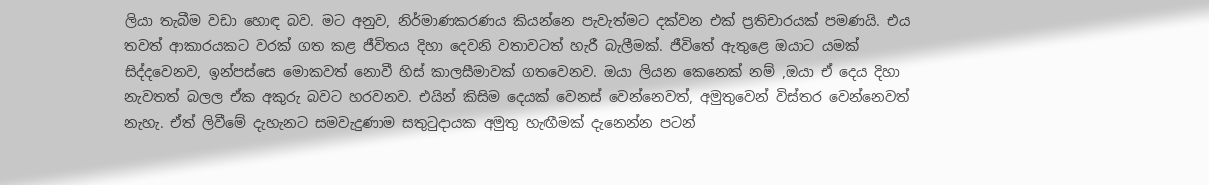ලියා තැබීම වඩා හොඳ බව. මට අනුව, නිර්මාණකරණය කියන්නෙ පැවැත්මට දක්වන එක් ප්‍රතිචාරයක් පමණයි. එය තවත් ආකාරයකට වරක් ගත කළ ජීවිතය දිහා දෙවනි වතාවටත් හැරී බැලීමක්. ජීවිතේ ඇතුළෙ ඔයාට යමක් සිද්දවෙනව, ඉන්පස්සෙ මොකවත් නොවී හිස් කාලසීමාවක් ගතවෙනව. ඔයා ලියන කෙනෙක් නම් ,ඔයා ඒ දෙය දිහා නැවතත් බලල ඒක අකුරු බවට හරවනව. එයින් කිසිම දෙයක් වෙනස් වෙන්නෙවත්, අමුතුවෙන් විස්තර වෙන්නෙවත් නැහැ. ඒත් ලිවීමේ දැහැනට සමවැදුණාම සතුටුදායක අමුතු හැඟීමක් දැනෙන්න පටන්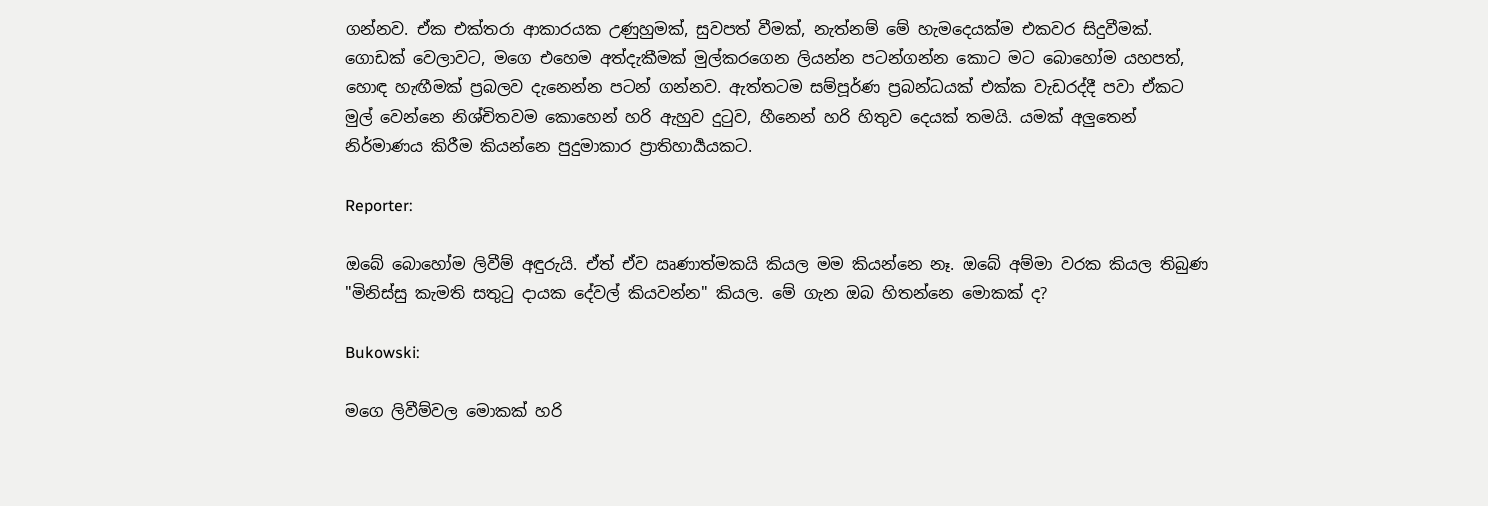ගන්නව. ඒක එක්තරා ආකාරයක උණුහුමක්, සුවපත් වීමක්, නැත්නම් මේ හැමදෙයක්ම එකවර සිදුවීමක්. ගොඩක් වෙලාවට, මගෙ එහෙම අත්දැකීමක් මුල්කරගෙන ලියන්න පටන්ගන්න කොට මට බොහෝම යහපත්, හොඳ හැඟීමක් ප්‍රබලව දැනෙන්න පටන් ගන්නව. ඇත්තටම සම්පූර්ණ ප්‍රබන්ධයක් එක්ක වැඩරද්දී පවා ඒකට මුල් වෙන්නෙ නිශ්චිතවම කොහෙන් හරි ඇහුව දුටුව, හීනෙන් හරි හිතුව දෙයක් තමයි. යමක් අලුතෙන් නිර්මාණය කිරීම කියන්නෙ පුදුමාකාර ප්‍රාතිහාර්‍යයකට.

Reporter:

ඔබේ බොහෝම ලිවීම් අඳුරුයි. ඒත් ඒව ඍණාත්මකයි කියල මම කියන්නෙ නෑ. ඔබේ අම්මා වරක කියල තිබුණ "මිනිස්සු කැමති සතුටු දායක දේවල් කියවන්න" කියල. මේ ගැන ඔබ හිතන්නෙ මොකක් ද?

Bukowski:

මගෙ ලිවීම්වල මොකක් හරි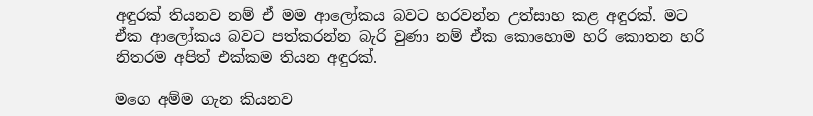අඳුරක් තියනව නම් ඒ මම ආලෝකය බවට හරවන්න උත්සාහ කළ අඳුරක්. මට ඒක ආලෝකය බවට පත්කරන්න බැරි වුණා නම් ඒක කොහොම හරි කොතන හරි නිතරම අපිත් එක්කම තියන අඳුරක්.

මගෙ අම්ම ගැන කියනව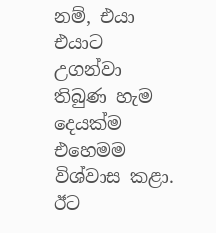නම්, එයා එයාට උගන්වා තිබුණ හැම දෙයක්ම එහෙමම විශ්වාස කළා. ඊට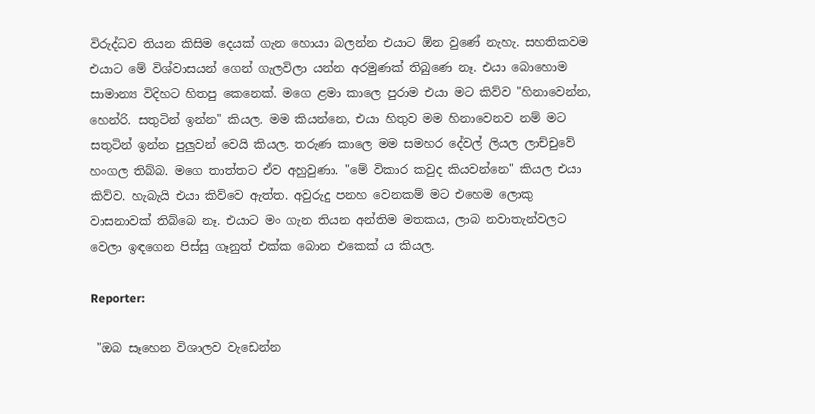විරුද්ධව තියන කිසිම දෙයක් ගැන හොයා බලන්න එයාට ඕන වුණේ නැහැ. සහතිකවම එයාට මේ විශ්වාසයන් ගෙන් ගැලවිලා යන්න අරමුණක් තිබුණෙ නෑ. එයා බොහොම සාමාන්‍ය විදිහට හිතපු කෙනෙක්. මගෙ ළමා කාලෙ පුරාම එයා මට කිව්ව "හිනාවෙන්න, හෙන්රි. සතුටින් ඉන්න" කියල. මම කියන්නෙ, එයා හිතුව මම හිනාවෙනව නම් මට සතුටින් ඉන්න පුලුවන් වෙයි කියල. තරුණ කාලෙ මම සමහර දේවල් ලියල ලාච්චුවේ හංගල තිබ්බ. මගෙ තාත්තට ඒව අහුවුණා. "මේ විකාර කවුද කියවන්නෙ" කියල එයා කිව්ව. හැබැයි එයා කිව්වෙ ඇත්ත. අවුරුදු පනහ වෙනකම් මට එහෙම ලොකු වාසනාවක් තිබ්බෙ නෑ. එයාට මං ගැන තියන අන්තිම මතකය, ලාබ නවාතැන්වලට වෙලා ඉඳගෙන පිස්සු ගෑනුත් එක්ක බොන එකෙක් ය කියල.

Reporter:

 "ඔබ සෑහෙන විශාලව වැඩෙන්න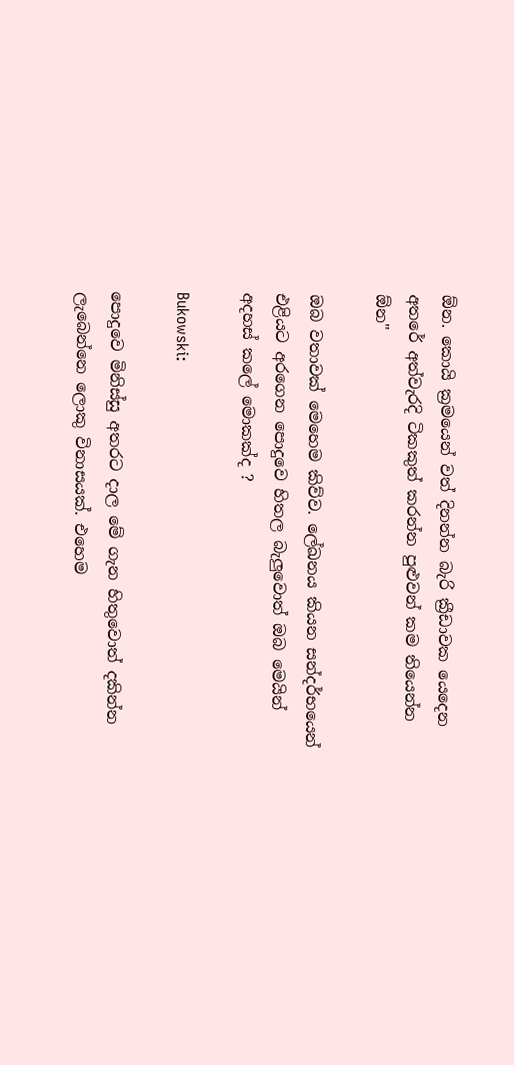ඕන. කොයි ක්‍රමයෙන් වත් දිනන්න බැරි ක්‍රීඩාවක යෙදෙන අතරේ අත්වැරදි ටිකකුත් කරන්න පුළුවන් කම තියෙන්න ඕන"

ඔබ වතාවක් මෙහෙම කිව්ව. ලේඛනය කියන සන්දර්භයෙන් එළියට අරගෙන පොදුවෙ හිතල බැලුවොත් ඔබ මෙයින් අදහස් කලේ මොකක්ද ?

Bukowski:

පොදුවෙ මිනිස්සු අතරට දාල මේ ගැන හිතුවොත් දකින්න ලැබෙන්නෙ ලොකු විනාසයක්. එහෙම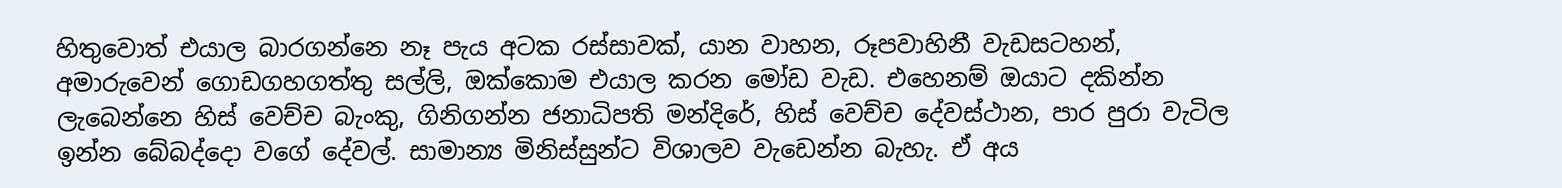හිතුවොත් එයාල බාරගන්නෙ නෑ පැය අටක රස්සාවක්, යාන වාහන, රූපවාහිනී වැඩසටහන්, අමාරුවෙන් ගොඩගහගත්තු සල්ලි, ඔක්කොම එයාල කරන මෝඩ වැඩ. එහෙනම් ඔයාට දකින්න ලැබෙන්නෙ හිස් වෙච්ච බැංකු, ගිනිගන්න ජනාධිපති මන්දිරේ, හිස් වෙච්ච දේවස්ථාන, පාර පුරා වැටිල ඉන්න බේබද්දො වගේ දේවල්. සාමාන්‍ය මිනිස්සුන්ට විශාලව වැඩෙන්න බැහැ. ඒ අය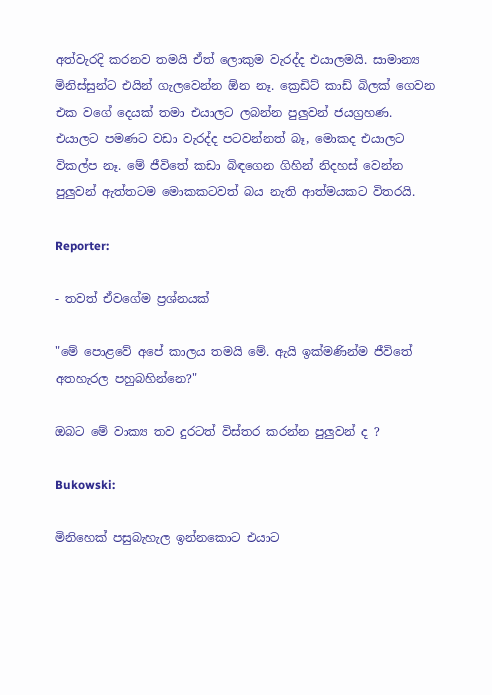අත්වැරදි කරනව තමයි ඒත් ලොකුම වැරද්ද එයාලමයි. සාමාන්‍ය මිනිස්සුන්ට එයින් ගැලවෙන්න ඕන නෑ. ක්‍රෙඩිට් කාඩ් බිලක් ගෙවන එක වගේ දෙයක් තමා එයාලට ලබන්න පුලුවන් ජයග්‍රහණ. එයාලට පමණට වඩා වැරද්ද පටවන්නත් බෑ, මොකද එයාලට විකල්ප නෑ. මේ ජීවිතේ කඩා බිඳගෙන ගිහින් නිදහස් වෙන්න පුලුවන් ඇත්තටම මොකකටවත් බය නැති ආත්මයකට විතරයි.

Reporter:

- තවත් ඒවගේම ප්‍රශ්නයක්

"මේ පොළවේ අපේ කාලය තමයි මේ. ඇයි ඉක්මණින්ම ජීවිතේ අතහැරල පහුබහින්නෙ?"

ඔබට මේ වාක්‍ය තව දුරටත් විස්තර කරන්න පුලුවන් ද ?

Bukowski:

මිනිහෙක් පසුබැහැල ඉන්නකොට එයාට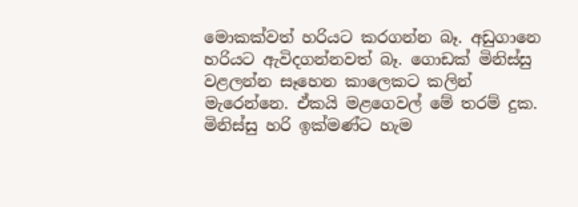මොකක්වත් හරියට කරගන්න බෑ. අඩුගානෙ හරියට ඇවිදගන්නවත් බෑ. ගොඩක් මිනිස්සු වළලන්න සෑහෙන කාලෙකට කලින් මැරෙන්නෙ. ඒකයි මළගෙවල් මේ තරම් දුක. මිනිස්සු හරි ඉක්මණ්ට හැම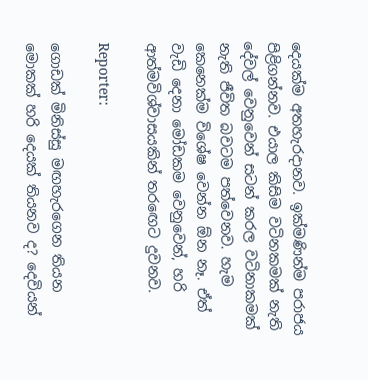දෙයක්ම අතහැරදානව. ඉක්මණින්ම පරාජය පිළිගන්නව. එයාල කිසිම වටිනකමක් නැති දේවල් වෙනුවෙන් සටන් කරල වටිනාකමක් නැති ජීවිත බවටම පත්වෙනව. හැම කෙනෙක්ම විශේෂ වෙන්න ඕන නෑ. ඒත් වැඩි දෙනා මෝඩකම වෙනුවෙන්, හරි ආත්මවිශ්වාසයකින් තරඟෙට දුවනව.

Reporter:

ගොඩක් මිනිස්සු මඟහැරගෙන තියන මොකක් හරි දෙයක් තියනව ද? දෙවියන්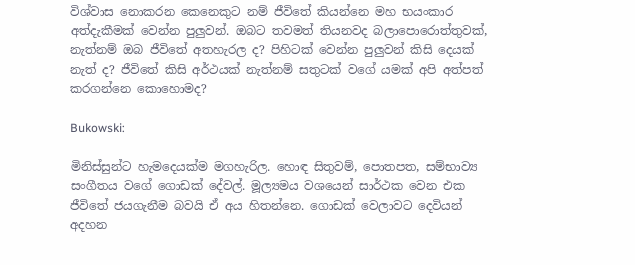විශ්වාස නොකරන කෙනෙකුට නම් ජීවිතේ කියන්නෙ මහ භයංකාර අත්දැකීමක් වෙන්න පුලුවන්. ඔබට තවමත් තියනවද බලාපොරොත්තුවක්, නැත්නම් ඔබ ජීවිතේ අතහැරල ද? පිහිටක් වෙන්න පුලුවන් කිසි දෙයක් නැත් ද? ජීවිතේ කිසි අර්ථයක් නැත්නම් සතුටක් වගේ යමක් අපි අත්පත් කරගන්නෙ කොහොමද?

Bukowski:

මිනිස්සුන්ට හැමදෙයක්ම මගහැරිල. හොඳ සිතුවම්, පොතපත, සම්භාව්‍ය සංගීතය වගේ ගොඩක් දේවල්. මූල්‍යමය වශයෙන් සාර්ථක වෙන එක ජීවිතේ ජයගැනීම බවයි ඒ අය හිතන්නෙ. ගොඩක් වෙලාවට දෙවියන් අදහන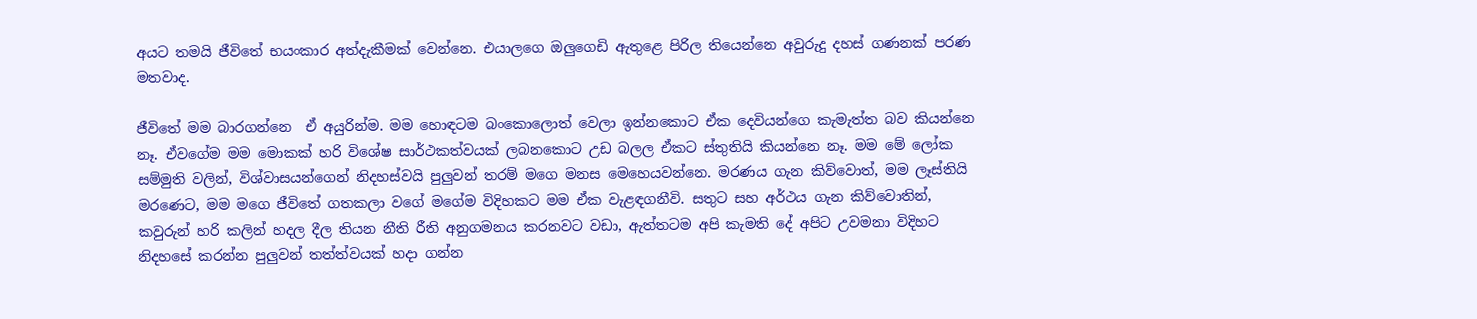අයට තමයි ජීවිතේ භයංකාර අත්දැකීමක් වෙන්නෙ. එයාලගෙ ඔලුගෙඩි ඇතුළෙ පිරිල තියෙන්නෙ අවුරුදු දහස් ගණනක් පරණ මතවාද.

ජීවිතේ මම බාරගන්නෙ  ඒ අයුරින්ම. මම හොඳටම බංකොලොත් වෙලා ඉන්නකොට ඒක දෙවියන්ගෙ කැමැත්ත බව කියන්නෙ නෑ. ඒවගේම මම මොකක් හරි විශේෂ සාර්ථකත්වයක් ලබනකොට උඩ බලල ඒකට ස්තුතියි කියන්නෙ නෑ. මම මේ ලෝක සම්මුති වලින්, විශ්වාසයන්ගෙන් නිදහස්වයි පුලුවන් තරම් මගෙ මනස මෙහෙයවන්නෙ. මරණය ගැන කිව්වොත්, මම ලෑස්තියි මරණෙට, මම මගෙ ජීවිතේ ගතකලා වගේ මගේම විදිහකට මම ඒක වැළඳගනීවි. සතුට සහ අර්ථය ගැන කිව්වොතින්, කවුරුන් හරි කලින් හදල දීල තියන නීති රීති අනුගමනය කරනවට වඩා, ඇත්තටම අපි කැමති දේ අපිට උවමනා විදිහට නිදහසේ කරන්න පුලුවන් තත්ත්වයක් හදා ගන්න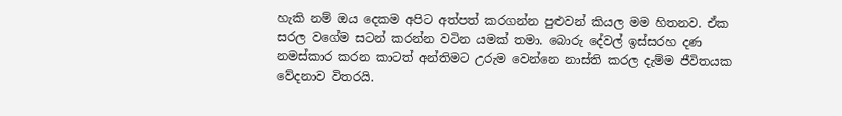හැකි නම් ඔය දෙකම අපිට අත්පත් කරගන්න පුළුවන් කියල මම හිතනව. ඒක සරල වගේම සටන් කරන්න වටින යමක් තමා. බොරු දේවල් ඉස්සරහ දණ නමස්කාර කරන කාටත් අන්තිමට උරුම වෙන්නෙ නාස්ති කරල දැම්ම ජීවිතයක වේදනාව විතරයි.